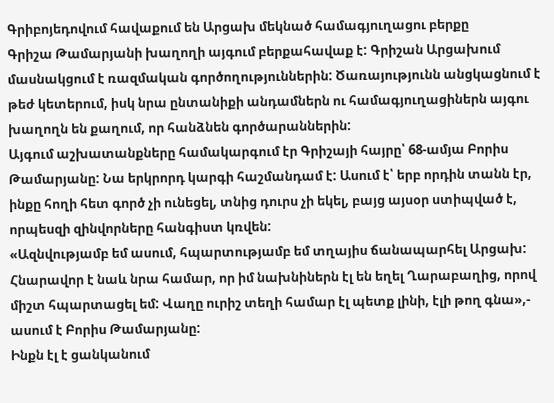Գրիբոյեդովում հավաքում են Արցախ մեկնած համագյուղացու բերքը
Գրիշա Թամարյանի խաղողի այգում բերքահավաք է: Գրիշան Արցախում մասնակցում է ռազմական գործողություններին: Ծառայությունն անցկացնում է թեժ կետերում, իսկ նրա ընտանիքի անդամներն ու համագյուղացիներն այգու խաղողն են քաղում, որ հանձնեն գործարաններին:
Այգում աշխատանքները համակարգում էր Գրիշայի հայրը՝ 68-ամյա Բորիս Թամարյանը: Նա երկրորդ կարգի հաշմանդամ է: Ասում է՝ երբ որդին տանն էր, ինքը հողի հետ գործ չի ունեցել, տնից դուրս չի եկել, բայց այսօր ստիպված է, որպեսզի զինվորները հանգիստ կռվեն:
«Ազնվությամբ եմ ասում, հպարտությամբ եմ տղայիս ճանապարհել Արցախ: Հնարավոր է նաև նրա համար, որ իմ նախնիներն էլ են եղել Ղարաբաղից, որով միշտ հպարտացել եմ: Վաղը ուրիշ տեղի համար էլ պետք լինի, էլի թող գնա»,- ասում է Բորիս Թամարյանը:
Ինքն էլ է ցանկանում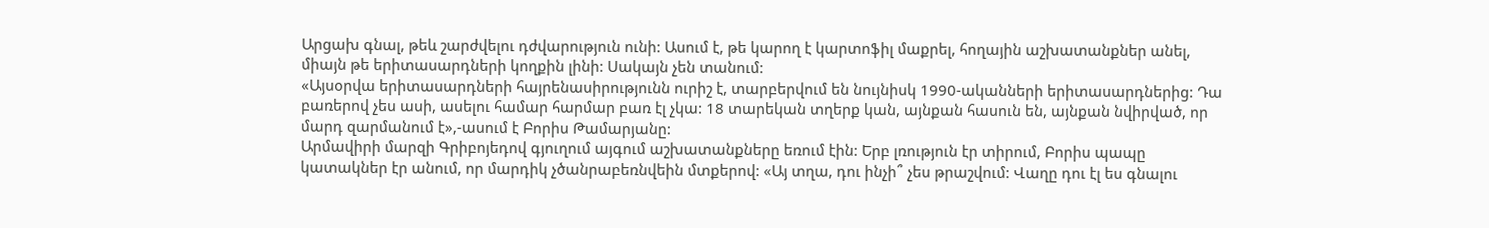Արցախ գնալ, թեև շարժվելու դժվարություն ունի: Ասում է, թե կարող է կարտոֆիլ մաքրել, հողային աշխատանքներ անել, միայն թե երիտասարդների կողքին լինի: Սակայն չեն տանում:
«Այսօրվա երիտասարդների հայրենասիրությունն ուրիշ է, տարբերվում են նույնիսկ 1990-ականների երիտասարդներից: Դա բառերով չես ասի, ասելու համար հարմար բառ էլ չկա: 18 տարեկան տղերք կան, այնքան հասուն են, այնքան նվիրված, որ մարդ զարմանում է»,-ասում է Բորիս Թամարյանը:
Արմավիրի մարզի Գրիբոյեդով գյուղում այգում աշխատանքները եռում էին: Երբ լռություն էր տիրում, Բորիս պապը կատակներ էր անում, որ մարդիկ չծանրաբեռնվեին մտքերով: «Այ տղա, դու ինչի՞ չես թրաշվում: Վաղը դու էլ ես գնալու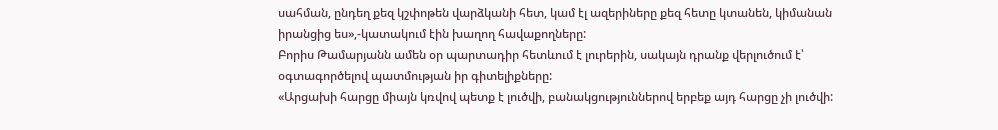սահման, ընդեղ քեզ կշփոթեն վարձկանի հետ, կամ էլ ազերիները քեզ հետը կտանեն, կիմանան իրանցից ես»,-կատակում էին խաղող հավաքողները:
Բորիս Թամարյանն ամեն օր պարտադիր հետևում է լուրերին, սակայն դրանք վերլուծում է՝ օգտագործելով պատմության իր գիտելիքները:
«Արցախի հարցը միայն կռվով պետք է լուծվի, բանակցություններով երբեք այդ հարցը չի լուծվի: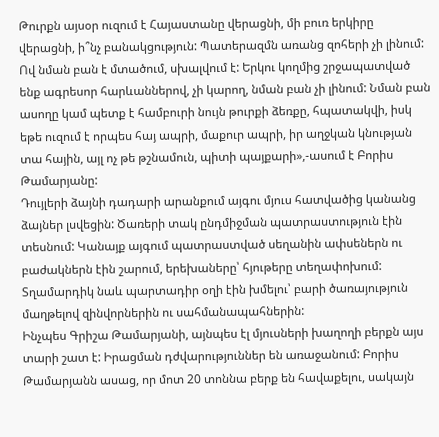Թուրքն այսօր ուզում է Հայաստանը վերացնի, մի բուռ երկիրը վերացնի, ի՞նչ բանակցություն: Պատերազմն առանց զոհերի չի լինում: Ով նման բան է մտածում, սխալվում է: Երկու կողմից շրջապատված ենք ագրեսոր հարևաններով, չի կարող, նման բան չի լինում: Նման բան ասողը կամ պետք է համբուրի նույն թուրքի ձեռքը, հպատակվի, իսկ եթե ուզում է որպես հայ ապրի, մաքուր ապրի, իր աղջկան կնության տա հային, այլ ոչ թե թշնամուն, պիտի պայքարի»,-ասում է Բորիս Թամարյանը:
Դույլերի ձայնի դադարի արանքում այգու մյուս հատվածից կանանց ձայներ լսվեցին: Ծառերի տակ ընդմիջման պատրաստություն էին տեսնում: Կանայք այգում պատրաստված սեղանին ափսեներն ու բաժակներն էին շարում, երեխաները՝ հյութերը տեղափոխում: Տղամարդիկ նաև պարտադիր օղի էին խմելու՝ բարի ծառայություն մաղթելով զինվորներին ու սահմանապահներին:
Ինչպես Գրիշա Թամարյանի, այնպես էլ մյուսների խաղողի բերքն այս տարի շատ է: Իրացման դժվարություններ են առաջանում: Բորիս Թամարյանն ասաց, որ մոտ 20 տոննա բերք են հավաքելու, սակայն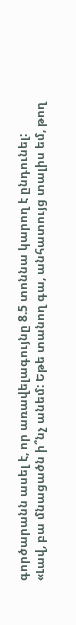գործարանն ասել է, որ առավելագույնը 8.5 տոննա կարող է ընդունել:
«Լավ, բա մնացածն ի՞նչ անեմ: Եթե տանող գա, անհատույց տալիս եմ, թող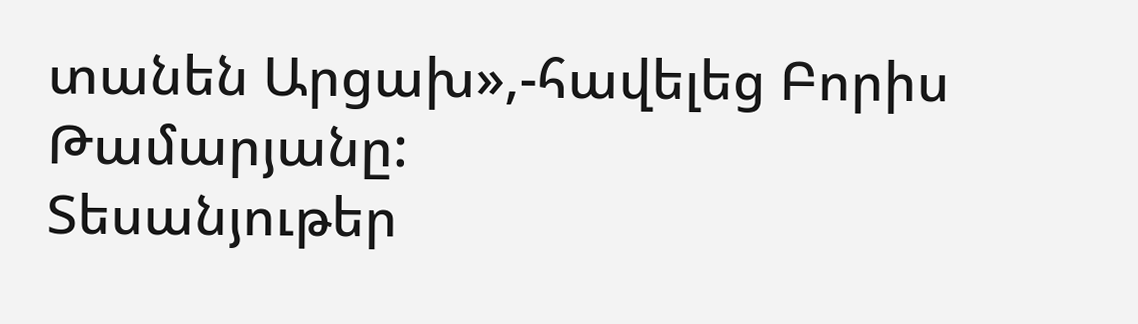տանեն Արցախ»,-հավելեց Բորիս Թամարյանը:
Տեսանյութեր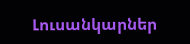Լուսանկարներ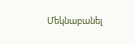Մեկնաբանել